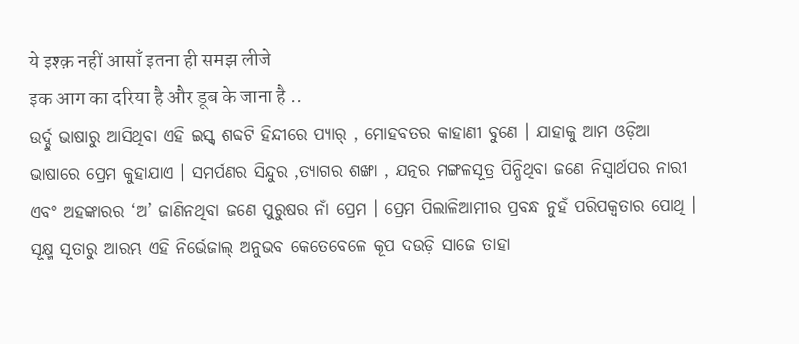ये इश्क़ नहीं आसाँ इतना ही समझ लीजे
इक आग का दरिया है और डूब के जाना है ..
ଉର୍ଦ୍ଦୁ ଭାଷାରୁ ଆସିଥିବା ଏହି ଇସ୍କ୍ ଶବ୍ଦଟି ହିନ୍ଦୀରେ ପ୍ୟାର୍ , ମୋହବତର କାହାଣୀ ବୁଣେ । ଯାହାକୁ ଆମ ଓଡ଼ିଆ ଭାଷାରେ ପ୍ରେମ କୁହାଯାଏ । ସମର୍ପଣର ସିନ୍ଦୁର ,ତ୍ୟାଗର ଶଙ୍ଖା , ଯତ୍ନର ମଙ୍ଗଳସୂତ୍ର ପିନ୍ଧିଥିବା ଜଣେ ନିସ୍ବାର୍ଥପର ନାରୀ ଏବଂ ଅହଙ୍କାରର ‘ଅ’ ଜାଣିନଥିବା ଜଣେ ପୁରୁଷର ନାଁ ପ୍ରେମ । ପ୍ରେମ ପିଲାଳିଆମୀର ପ୍ରବନ୍ଧ ନୁହଁ ପରିପକ୍ବତାର ପୋଥି । ସୂକ୍ଷ୍ମ ସୂତାରୁ ଆରମ୍ଭ ଏହି ନିର୍ଭେଜାଲ୍ ଅନୁଭବ କେତେବେଳେ କୂପ ଦଉଡ଼ି ସାଜେ ତାହା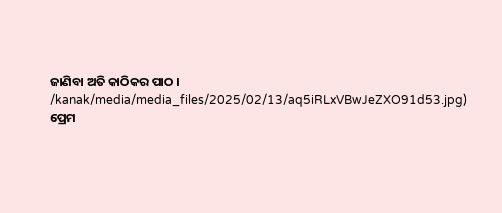ଜାଣିବା ଅତି କାଠିକର ପାଠ ।
/kanak/media/media_files/2025/02/13/aq5iRLxVBwJeZXO91d53.jpg)
ପ୍ରେମ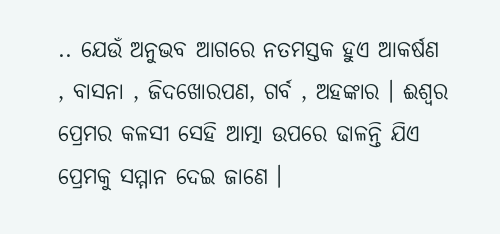.. ଯେଉଁ ଅନୁଭବ ଆଗରେ ନତମସ୍ତକ ହୁଏ ଆକର୍ଷଣ , ବାସନା , ଜିଦଖୋରପଣ, ଗର୍ବ , ଅହଙ୍କାର । ଈଶ୍ବର ପ୍ରେମର କଳସୀ ସେହି ଆତ୍ମା ଉପରେ ଢାଳନ୍ତି ଯିଏ ପ୍ରେମକୁ ସମ୍ମାନ ଦେଇ ଜାଣେ ।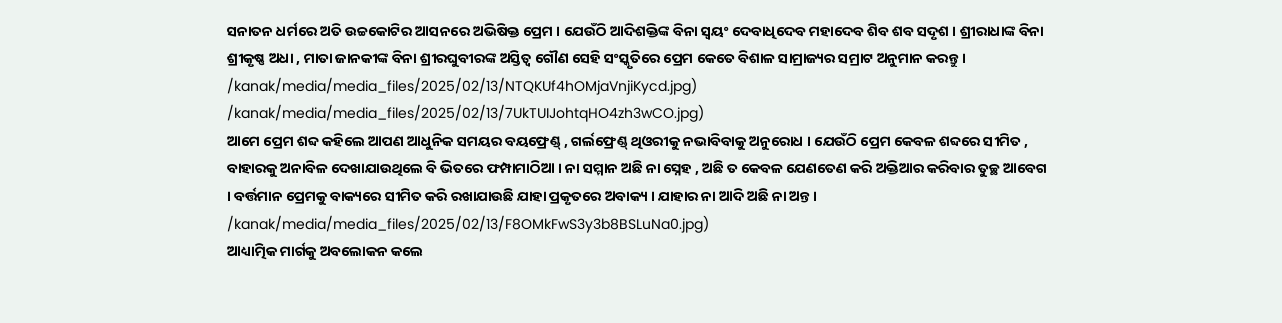ସନାତନ ଧର୍ମରେ ଅତି ଉଚ୍ଚକୋଟିର ଆସନରେ ଅଭିଷିକ୍ତ ପ୍ରେମ । ଯେଉଁଠି ଆଦିଶକ୍ତିଙ୍କ ବିନା ସ୍ବୟଂ ଦେବାଧିଦେବ ମହାଦେବ ଶିବ ଶବ ସଦୃଶ । ଶ୍ରୀରାଧାଙ୍କ ବିନା ଶ୍ରୀକୃଷ୍ଣ ଅଧା , ମାତା ଜାନକୀଙ୍କ ବିନା ଶ୍ରୀରଘୁବୀରଙ୍କ ଅସ୍ତିତ୍ବ ଗୌଣ ସେହି ସଂସ୍କୃତିରେ ପ୍ରେମ କେତେ ବିଶାଳ ସାମ୍ରାଜ୍ୟର ସମ୍ରାଟ ଅନୁମାନ କରନ୍ତୁ ।
/kanak/media/media_files/2025/02/13/NTQKUf4hOMjaVnjiKycd.jpg)
/kanak/media/media_files/2025/02/13/7UkTUIJohtqHO4zh3wCO.jpg)
ଆମେ ପ୍ରେମ ଶବ୍ଦ କହିଲେ ଆପଣ ଆଧୁନିକ ସମୟର ବୟଫ୍ରେଣ୍ଡ୍ , ଗର୍ଲଫ୍ରେଣ୍ଡ୍ ଥିଓରୀକୁ ନଭାବିବାକୁ ଅନୁରୋଧ । ଯେଉଁଠି ପ୍ରେମ କେବଳ ଶବ୍ଦରେ ସୀମିତ , ବାହାରକୁ ଅନାବିଳ ଦେଖାଯାଉଥିଲେ ବି ଭିତରେ ଫମ୍ପାମାଠିଆ । ନା ସମ୍ମାନ ଅଛି ନା ସ୍ନେହ , ଅଛି ତ କେବଳ ଯେଣତେଣ କରି ଅକ୍ତିଆର କରିବାର ତୁଚ୍ଛ ଆବେଗ । ବର୍ତ୍ତମାନ ପ୍ରେମକୁ ବାକ୍ୟରେ ସୀମିତ କରି ରଖାଯାଉଛି ଯାହା ପ୍ରକୃତରେ ଅବାକ୍ୟ । ଯାହାର ନା ଆଦି ଅଛି ନା ଅନ୍ତ ।
/kanak/media/media_files/2025/02/13/F8OMkFwS3y3b8BSLuNa0.jpg)
ଆଧ୍ୟାତ୍ମିକ ମାର୍ଗକୁ ଅବଲୋକନ କଲେ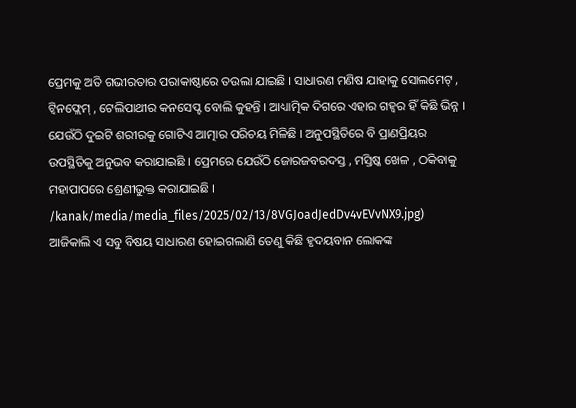ପ୍ରେମକୁ ଅତି ଗଭୀରତାର ପରାକାଷ୍ଠାରେ ତଉଲା ଯାଇଛି । ସାଧାରଣ ମଣିଷ ଯାହାକୁ ସୋଲମେଟ୍ , ଟ୍ବିନଫ୍ଲେମ୍ , ଟେଲିପାଥୀର କନସେପ୍ଟ ବୋଲି କୁହନ୍ତି । ଆଧ୍ୟାତ୍ମିକ ଦିଗରେ ଏହାର ଗହ୍ବର ହିଁ କିଛି ଭିନ୍ନ । ଯେଉଁଠି ଦୁଇଟି ଶରୀରକୁ ଗୋଟିଏ ଆତ୍ମାର ପରିଚୟ ମିଳିଛି । ଅନୁପସ୍ଥିତିରେ ବି ପ୍ରାଣପ୍ରିୟର ଉପସ୍ଥିତିକୁ ଅନୁଭବ କରାଯାଇଛି । ପ୍ରେମରେ ଯେଉଁଠି ଜୋରଜବରଦସ୍ତ , ମସ୍ତିଷ୍କ ଖେଳ , ଠକିବାକୁ ମହାପାପରେ ଶ୍ରେଣୀଭୁକ୍ତ କରାଯାଇଛି ।
/kanak/media/media_files/2025/02/13/8VGJoadJedDv4vEVvNX9.jpg)
ଆଜିକାଲି ଏ ସବୁ ବିଷୟ ସାଧାରଣ ହୋଇଗଲାଣି ତେଣୁ କିଛି ହୃଦୟବାନ ଲୋକଙ୍କ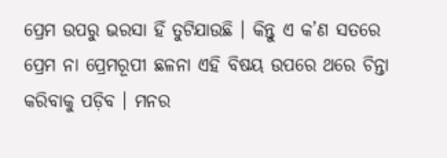ପ୍ରେମ ଉପରୁ ଭରସା ହିଁ ତୁଟିଯାଉଛି । କିନ୍ତୁ ଏ କ’ଣ ସତରେ ପ୍ରେମ ନା ପ୍ରେମରୂପୀ ଛଳନା ଏହି ବିଷୟ ଉପରେ ଥରେ ଚିନ୍ତା କରିବାକୁ ପଡ଼ିବ । ମନର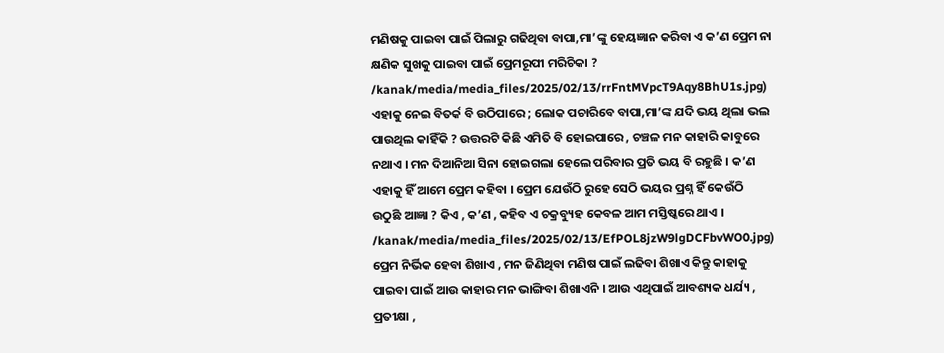ମଣିଷକୁ ପାଇବା ପାଇଁ ପିଲାରୁ ଗଢିଥିବା ବାପା,ମା’ଙ୍କୁ ହେୟଜ୍ଞାନ କରିବା ଏ କ’ଣ ପ୍ରେମ ନା କ୍ଷଣିକ ସୁଖକୁ ପାଇବା ପାଇଁ ପ୍ରେମରୂପୀ ମରିଚିକା ?
/kanak/media/media_files/2025/02/13/rrFntMVpcT9Aqy8BhU1s.jpg)
ଏହାକୁ ନେଇ ବିତର୍କ ବି ଉଠିପାରେ ; ଲୋକ ପଚାରିବେ ବାପା,ମା’ଙ୍କ ଯଦି ଭୟ ଥିଲା ଭଲ ପାଉଥିଲ କାହିଁକି ? ଉତ୍ତରଟି କିଛି ଏମିତି ବି ହୋଇପାରେ , ଚଞ୍ଚଳ ମନ କାହାରି କାବୁରେ ନଥାଏ । ମନ ଦିଆନିଆ ସିନା ହୋଇଗଲା ହେଲେ ପରିବାର ପ୍ରତି ଭୟ ବି ରହୁଛି । କ’ଣ ଏହାକୁ ହିଁ ଆମେ ପ୍ରେମ କହିବା । ପ୍ରେମ ଯେଉଁଠି ରୁହେ ସେଠି ଭୟର ପ୍ରଶ୍ନ ହିଁ କେଉଁଠି ଉଠୁଛି ଆଜ୍ଞା ? କିଏ , କ’ଣ , କହିବ ଏ ଚକ୍ରବ୍ୟୁହ କେବଳ ଆମ ମସ୍ତିଷ୍କରେ ଥାଏ ।
/kanak/media/media_files/2025/02/13/EfPOL8jzW9lgDCFbvWO0.jpg)
ପ୍ରେମ ନିର୍ଭିକ ହେବା ଶିଖାଏ , ମନ ଜିଣିଥିବା ମଣିଷ ପାଇଁ ଲଢିବା ଶିଖାଏ କିନ୍ତୁ କାହାକୁ ପାଇବା ପାଇଁ ଆଉ କାହାର ମନ ଭାଙ୍ଗିବା ଶିଖାଏନି । ଆଉ ଏଥିପାଇଁ ଆବଶ୍ୟକ ଧର୍ଯ୍ୟ , ପ୍ରତୀକ୍ଷା ,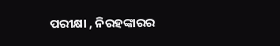ପରୀକ୍ଷା , ନିରହଙ୍କାରର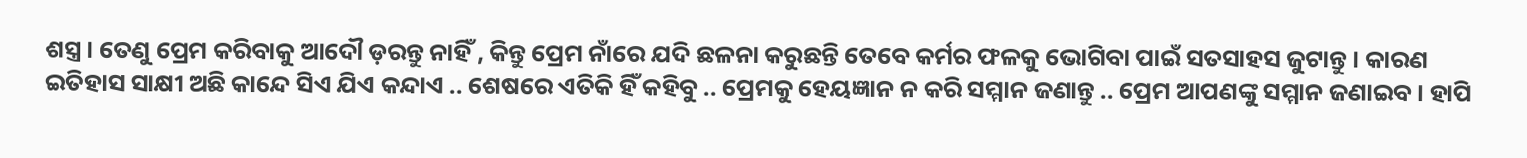ଶସ୍ତ୍ର । ତେଣୁ ପ୍ରେମ କରିବାକୁ ଆଦୌ ଡ଼ରନ୍ତୁ ନାହିଁ , କିନ୍ତୁ ପ୍ରେମ ନାଁରେ ଯଦି ଛଳନା କରୁଛନ୍ତି ତେବେ କର୍ମର ଫଳକୁ ଭୋଗିବା ପାଇଁ ସତସାହସ ଜୁଟାନ୍ତୁ । କାରଣ ଇତିହାସ ସାକ୍ଷୀ ଅଛି କାନ୍ଦେ ସିଏ ଯିଏ କନ୍ଦାଏ .. ଶେଷରେ ଏତିକି ହିଁ କହିବୁ .. ପ୍ରେମକୁ ହେୟଜ୍ଞାନ ନ କରି ସମ୍ମାନ ଜଣାନ୍ତୁ .. ପ୍ରେମ ଆପଣଙ୍କୁ ସମ୍ମାନ ଜଣାଇବ । ହାପି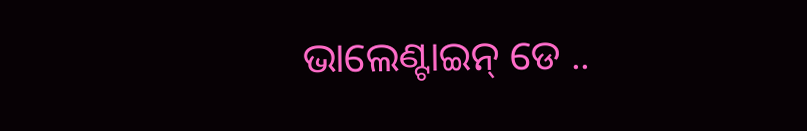ଭାଲେଣ୍ଟାଇନ୍ ଡେ ..